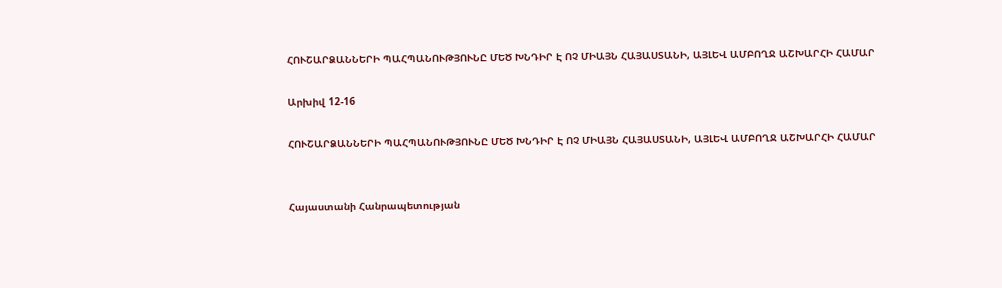ՀՈՒՇԱՐՁԱՆՆԵՐԻ ՊԱՀՊԱՆՈՒԹՅՈՒՆԸ ՄԵԾ ԽՆԴԻՐ Է ՈՉ ՄԻԱՅՆ ՀԱՅԱՍՏԱՆԻ, ԱՅԼԵՎ ԱՄԲՈՂՋ ԱՇԽԱՐՀԻ ՀԱՄԱՐ

Արխիվ 12-16

ՀՈՒՇԱՐՁԱՆՆԵՐԻ ՊԱՀՊԱՆՈՒԹՅՈՒՆԸ ՄԵԾ ԽՆԴԻՐ Է ՈՉ ՄԻԱՅՆ ՀԱՅԱՍՏԱՆԻ, ԱՅԼԵՎ ԱՄԲՈՂՋ ԱՇԽԱՐՀԻ ՀԱՄԱՐ


Հայաստանի Հանրապետության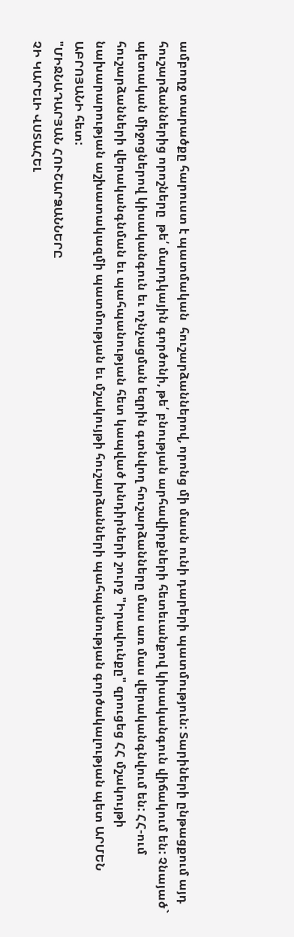ամբողջ տարածքը հարուստ է պատմական  հուշարձաններով, որոնց մի մասն ունի դարերի պատմություն: Տարիների ընթացքում այդ հուշարձաններից որոշները  թե՛ մարդկային գործոնի, թե՛ բնության արհավիրքների հետեւանքով կիսականգուն վիճակում են: Չնայած` պետական միջոցներով կիսականգուն եւ ոչնչացման եզրին գտնվող հուշարձանները մաս առ մաս վերականգնվում են: ՀՀ-ում հուշարձանների վերականգնման եւ պահպանության հետ կապված խնդիրների շուրջ "Իրավունքը" զրուցեց ՀՀ մշակույթի նախարարության աշխատակազմի պատմության եւ մշակույթի հուշարձանների պահպանության գործակալության պետ ԱՐՄԵՆ ԱԲՐՈՅԱՆԻ հետ:
"ՄԻՋՆԱԴԱՐՅԱՆ ՀՈՒՇԱՐՁԱՆՆԵՐԸ
ՉԻ ԿԱՐԵԼԻ ՎՍՏԱՀԵԼ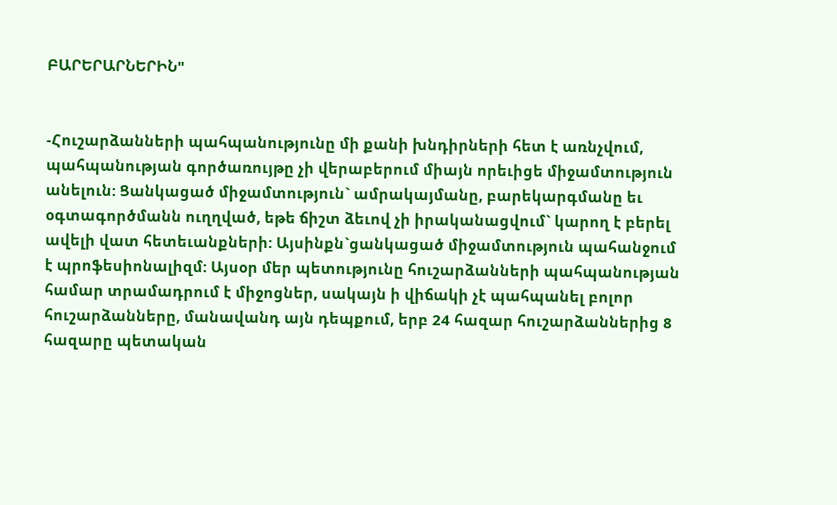ԲԱՐԵՐԱՐՆԵՐԻՆ"


-Հուշարձանների պահպանությունը մի քանի խնդիրների հետ է առնչվում, պահպանության գործառույթը չի վերաբերում միայն որեւիցե միջամտություն անելուն: Ցանկացած միջամտություն` ամրակայմանը, բարեկարգմանը եւ օգտագործմանն ուղղված, եթե ճիշտ ձեւով չի իրականացվում` կարող է բերել ավելի վատ հետեւանքների: Այսինքն`ցանկացած միջամտություն պահանջում է պրոֆեսիոնալիզմ: Այսօր մեր պետությունը հուշարձանների պահպանության համար տրամադրում է միջոցներ, սակայն ի վիճակի չէ պահպանել բոլոր հուշարձանները, մանավանդ այն դեպքում, երբ 24 հազար հուշարձաններից 8 հազարը պետական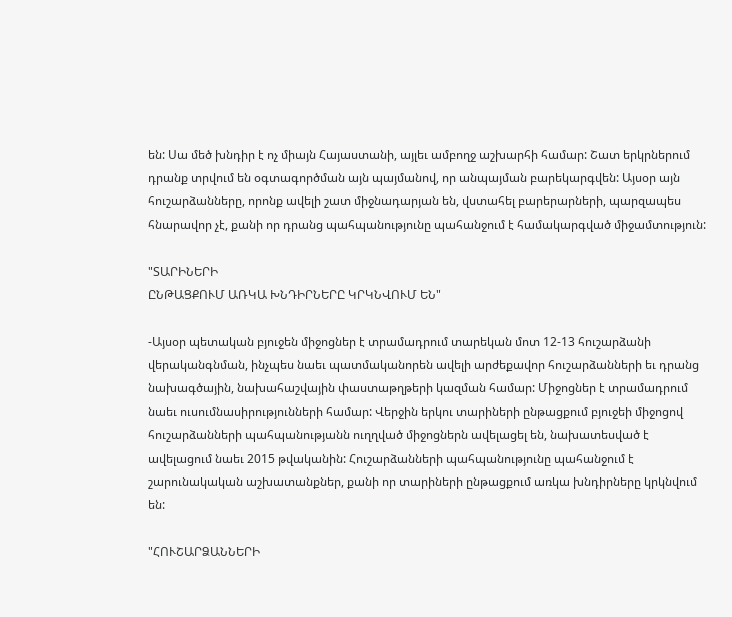են: Սա մեծ խնդիր է ոչ միայն Հայաստանի, այլեւ ամբողջ աշխարհի համար: Շատ երկրներում դրանք տրվում են օգտագործման այն պայմանով, որ անպայման բարեկարգվեն: Այսօր այն հուշարձանները, որոնք ավելի շատ միջնադարյան են, վստահել բարերարների, պարզապես հնարավոր չէ, քանի որ դրանց պահպանությունը պահանջում է համակարգված միջամտություն:

"ՏԱՐԻՆԵՐԻ
ԸՆԹԱՑՔՈՒՄ ԱՌԿԱ ԽՆԴԻՐՆԵՐԸ ԿՐԿՆՎՈՒՄ ԵՆ"

-Այսօր պետական բյուջեն միջոցներ է տրամադրում տարեկան մոտ 12-13 հուշարձանի վերականգնման, ինչպես նաեւ պատմականորեն ավելի արժեքավոր հուշարձանների եւ դրանց նախագծային, նախահաշվային փաստաթղթերի կազման համար: Միջոցներ է տրամադրում նաեւ ուսումնասիրությունների համար: Վերջին երկու տարիների ընթացքում բյուջեի միջոցով հուշարձանների պահպանությանն ուղղված միջոցներն ավելացել են, նախատեսված է ավելացում նաեւ 2015 թվականին: Հուշարձանների պահպանությունը պահանջում է շարունակական աշխատանքներ, քանի որ տարիների ընթացքում առկա խնդիրները կրկնվում են:

"ՀՈՒՇԱՐՁԱՆՆԵՐԻ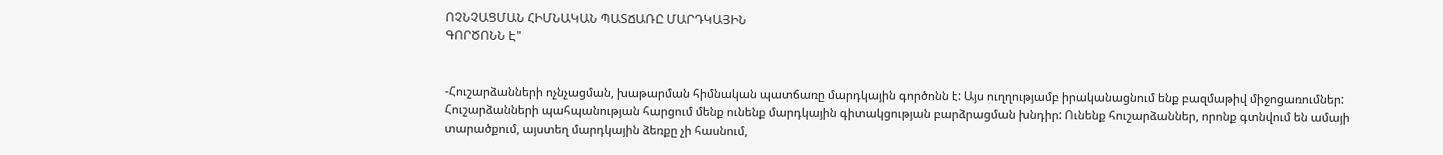ՈՉՆՉԱՑՄԱՆ ՀԻՄՆԱԿԱՆ ՊԱՏՃԱՌԸ ՄԱՐԴԿԱՅԻՆ
ԳՈՐԾՈՆՆ Է"


-Հուշարձանների ոչնչացման, խաթարման հիմնական պատճառը մարդկային գործոնն է: Այս ուղղությամբ իրականացնում ենք բազմաթիվ միջոցառումներ: Հուշարձանների պահպանության հարցում մենք ունենք մարդկային գիտակցության բարձրացման խնդիր: Ունենք հուշարձաններ, որոնք գտնվում են ամայի տարածքում, այստեղ մարդկային ձեռքը չի հասնում,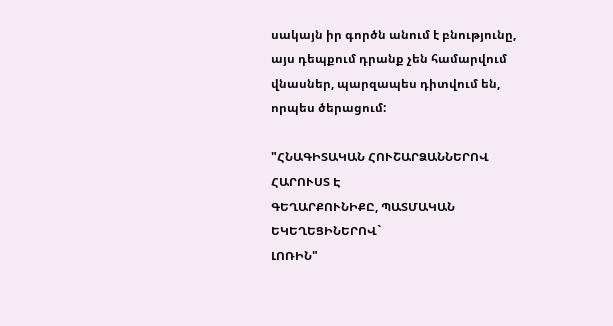սակայն իր գործն անում է բնությունը, այս դեպքում դրանք չեն համարվում վնասներ, պարզապես դիտվում են, որպես ծերացում:

"ՀՆԱԳԻՏԱԿԱՆ ՀՈՒՇԱՐՁԱՆՆԵՐՈՎ ՀԱՐՈՒՍՏ Է
ԳԵՂԱՐՔՈՒՆԻՔԸ, ՊԱՏՄԱԿԱՆ ԵԿԵՂԵՑԻՆԵՐՈՎ`
ԼՈՌԻՆ"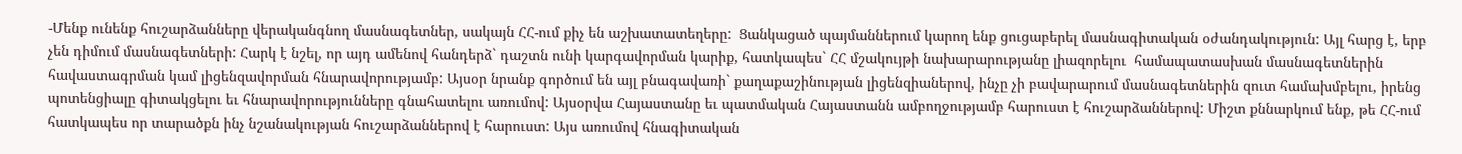-Մենք ունենք հուշարձանները վերականգնող մասնագետներ, սակայն ՀՀ-ում քիչ են աշխատատեղերը:  Ցանկացած պայմաններում կարող ենք ցուցաբերել մասնագիտական օժանդակություն: Այլ հարց է, երբ չեն դիմում մասնագետների: Հարկ է նշել, որ այդ ամենով հանդերձ` դաշտն ունի կարգավորման կարիք, հատկապես` ՀՀ մշակույթի նախարարությանը լիազորելու  համապատասխան մասնագետներին հավաստագրման կամ լիցենզավորման հնարավորությամբ: Այսօր նրանք գործում են այլ բնագավառի` քաղաքաշինության լիցենզիաներով, ինչը չի բավարարում մասնագետներին զուտ համախմբելու, իրենց պոտենցիալը գիտակցելու եւ հնարավորությունները գնահատելու առումով: Այսօրվա Հայաստանը եւ պատմական Հայաստանն ամբողջությամբ հարուստ է հուշարձաններով: Միշտ քննարկում ենք, թե ՀՀ-ում հատկապես որ տարածքն ինչ նշանակության հուշարձաններով է հարուստ: Այս առումով հնագիտական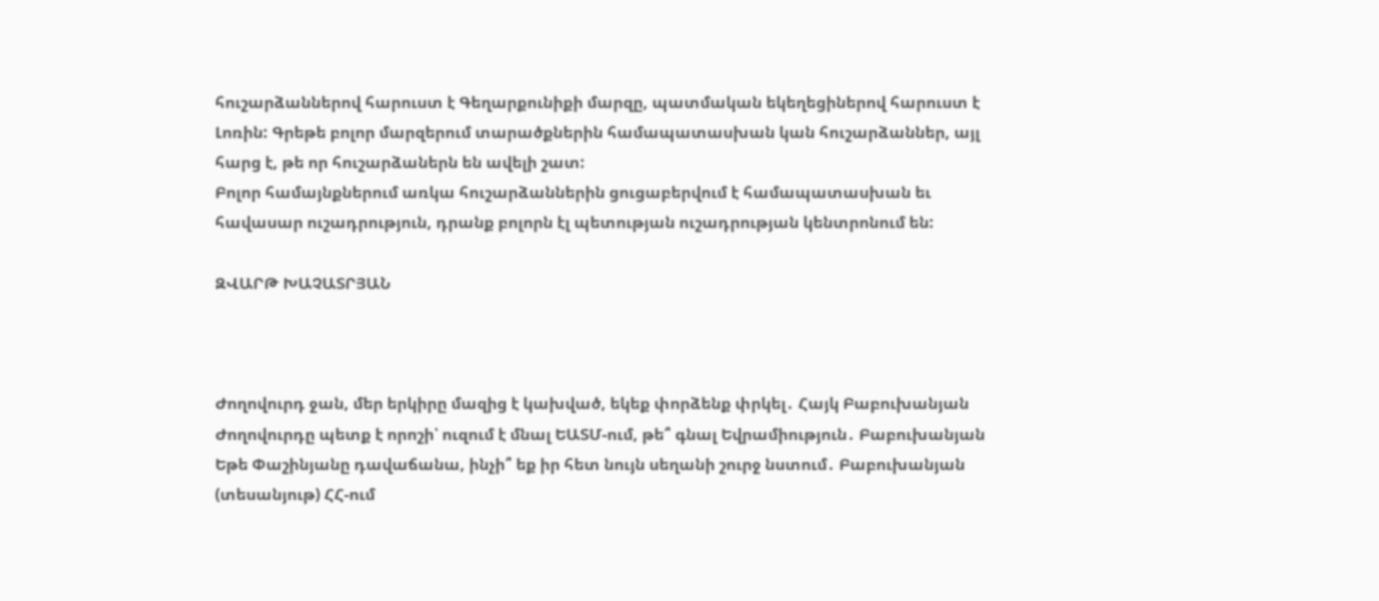հուշարձաններով հարուստ է Գեղարքունիքի մարզը, պատմական եկեղեցիներով հարուստ է Լոռին: Գրեթե բոլոր մարզերում տարածքներին համապատասխան կան հուշարձաններ, այլ հարց է, թե որ հուշարձաներն են ավելի շատ:
Բոլոր համայնքներում առկա հուշարձաններին ցուցաբերվում է համապատասխան եւ հավասար ուշադրություն, դրանք բոլորն էլ պետության ուշադրության կենտրոնում են:

ԶՎԱՐԹ ԽԱՉԱՏՐՅԱՆ



Ժողովուրդ ջան, մեր երկիրը մազից է կախված, եկեք փորձենք փրկել․ Հայկ Բաբուխանյան Ժողովուրդը պետք է որոշի՝ ուզում է մնալ ԵԱՏՄ-ում, թե՞ գնալ Եվրամիություն․ Բաբուխանյան Եթե Փաշինյանը դավաճանա, ինչի՞ եք իր հետ նույն սեղանի շուրջ նստում․ Բաբուխանյան (տեսանյութ) ՀՀ-ում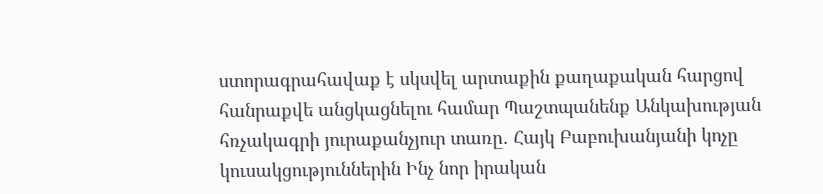ստորագրահավաք է սկսվել արտաքին քաղաքական հարցով հանրաքվե անցկացնելու համար Պաշտպանենք Անկախության հռչակագրի յուրաքանչյուր տառը․ Հայկ Բաբուխանյանի կոչը կուսակցություններին Ինչ նոր իրական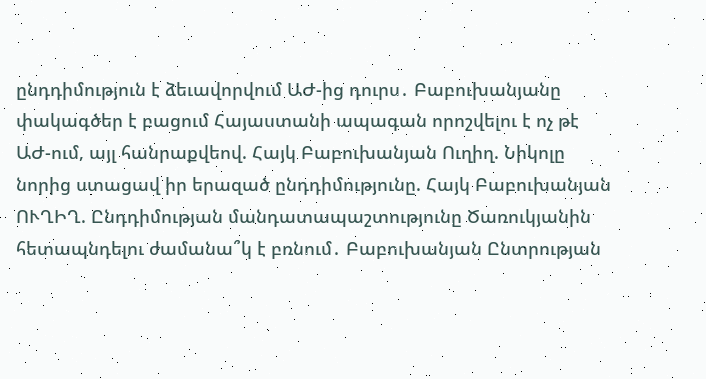ընդդիմություն է ձեւավորվում ԱԺ-ից դուրս․ Բաբուխանյանը փակագծեր է բացում Հայաստանի ապագան որոշվելու է ոչ թէ ԱԺ-ում, այլ հանրաքվեով. Հայկ Բաբուխանյան Ուղիղ. Նիկոլը նորից ստացավ իր երազած ընդդիմությունը. Հայկ Բաբուխանյան ՈՒՂԻՂ. Ընդդիմության մանդատապաշտությունը Ծառուկյանին հետապնդելու ժամանա՞կ է բռնում․ Բաբուխանյան Ընտրության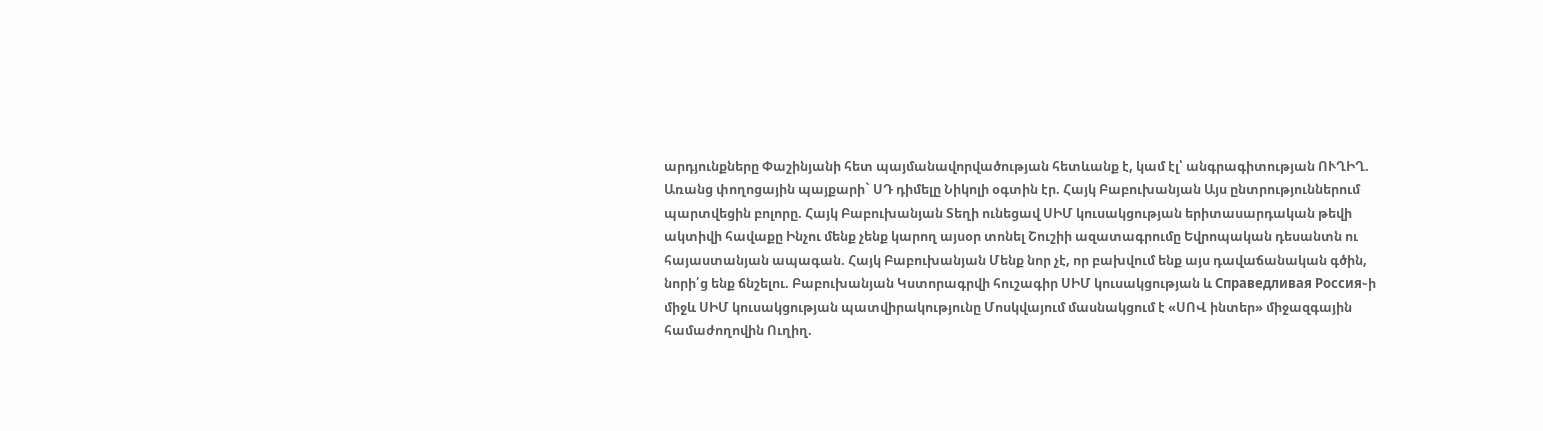արդյունքները Փաշինյանի հետ պայմանավորվածության հետևանք է, կամ էլ՝ անգրագիտության ՈՒՂԻՂ. Առանց փողոցային պայքարի` ՍԴ դիմելը Նիկոլի օգտին էր. Հայկ Բաբուխանյան Այս ընտրություններում պարտվեցին բոլորը. Հայկ Բաբուխանյան Տեղի ունեցավ ՍԻՄ կուսակցության երիտասարդական թեվի ակտիվի հավաքը Ինչու մենք չենք կարող այսօր տոնել Շուշիի ազատագրումը Եվրոպական դեսանտն ու հայաստանյան ապագան. Հայկ Բաբուխանյան Մենք նոր չէ, որ բախվում ենք այս դավաճանական գծին, նորի՛ց ենք ճնշելու. Բաբուխանյան Կստորագրվի հուշագիր ՍԻՄ կուսակցության և Справедливая Россия֊ի միջև ՍԻՄ կուսակցության պատվիրակությունը Մոսկվայում մասնակցում է «ՍՈՎ ինտեր» միջազգային համաժողովին Ուղիղ.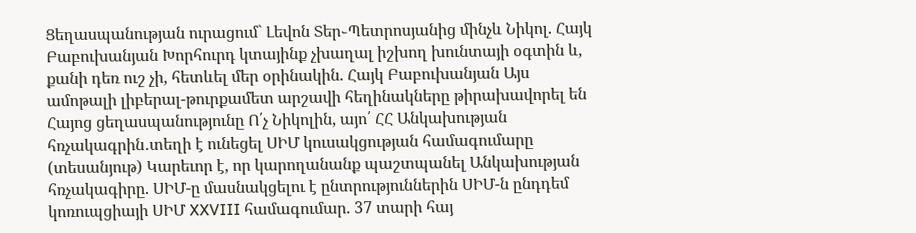Ցեղասպանության ուրացում` Լեվոն Տեր֊Պետրոսյանից մինչև Նիկոլ. Հայկ Բաբուխանյան Խորհուրդ կտայինք չխաղալ իշխող խունտայի օգտին և, քանի դեռ ուշ չի, հետևել մեր օրինակին. Հայկ Բաբուխանյան Այս ամոթալի լիբերալ-թուրքամետ արշավի հեղինակները թիրախավորել են Հայոց ցեղասպանությունը Ո՛չ Նիկոլին, այո՛ ՀՀ Անկախության հռչակագրին․տեղի է ունեցել ՍԻՄ կուսակցության համագումարը (տեսանյութ) Կարեւոր է, որ կարողանանք պաշտպանել Անկախության հռչակագիրը. ՍԻՄ-ը մասնակցելու է ընտրություններին ՍԻՄ-ն ընդդեմ կոռուպցիայի ՍԻՄ XXVIII համագումար. 37 տարի հայ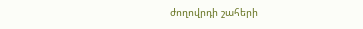ժողովրդի շահերի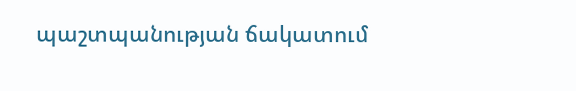պաշտպանության ճակատում